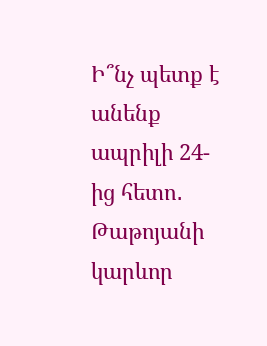Ի՞նչ պետք է անենք ապրիլի 24-ից հետո․ Թաթոյանի կարևոր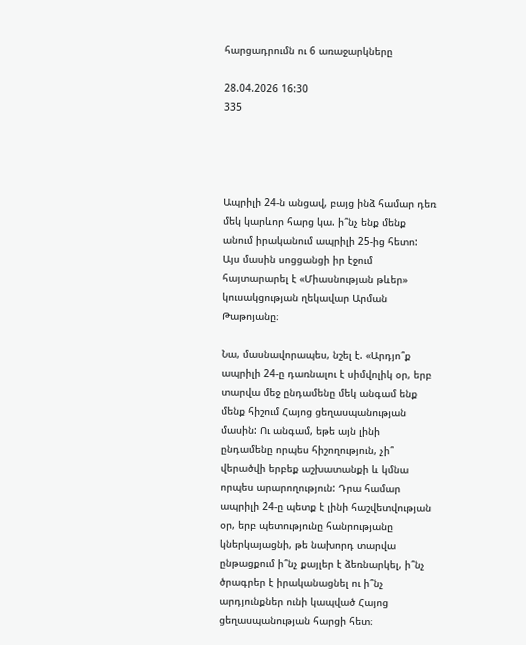հարցադրումն ու 6 առաջարկները

28.04.2026 16:30
335




Ապրիլի 24-ն անցավ, բայց ինձ համար դեռ մեկ կարևոր հարց կա. ի՞նչ ենք մենք անում իրականում ապրիլի 25-ից հետո: Այս մասին սոցցանցի իր էջում հայտարարել է «Միասնության թևեր» կուսակցության ղեկավար Արման Թաթոյանը։

Նա, մասնավորապես, նշել է. «Արդյո՞ք ապրիլի 24-ը դառնալու է սիմվոլիկ օր, երբ տարվա մեջ ընդամենը մեկ անգամ ենք մենք հիշում Հայոց ցեղասպանության մասին: Ու անգամ, եթե այն լինի ընդամենը որպես հիշողություն, չի՞ վերածվի երբեք աշխատանքի և կմնա որպես արարողություն: Դրա համար ապրիլի 24-ը պետք է լինի հաշվետվության օր, երբ պետությունը հանրությանը կներկայացնի, թե նախորդ տարվա ընթացքում ի՞նչ քայլեր է ձեռնարկել, ի՞նչ ծրագրեր է իրականացնել ու ի՞նչ արդյունքներ ունի կապված Հայոց ցեղասպանության հարցի հետ։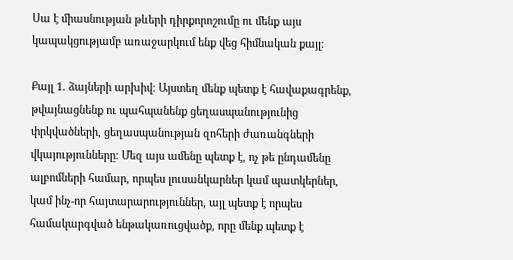Սա է միասնության թևերի դիրքորոշումը ու մենք այս կապակցությամբ առաջարկում ենք վեց հիմնական քայլ։

Քայլ 1. ձայների արխիվ։ Այստեղ մենք պետք է հավաքագրենք, թվայնացնենք ու պահպանենք ցեղասպանությունից փրկվածների, ցեղասպանության զոհերի ժառանգների վկայությունները։ Մեզ այս ամենը պետք է, ոչ թե ընդամենը ալբոմների համար, որպես լուսանկարներ կամ պատկերներ, կամ ինչ-որ հայտարարություններ, այլ պետք է որպես համակարգված ենթակառուցվածք, որը մենք պետք է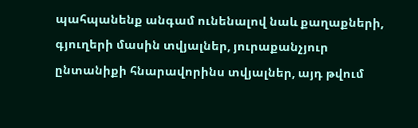պահպանենք անգամ ունենալով նաև քաղաքների, գյուղերի մասին տվյալներ, յուրաքանչյուր ընտանիքի հնարավորինս տվյալներ, այդ թվում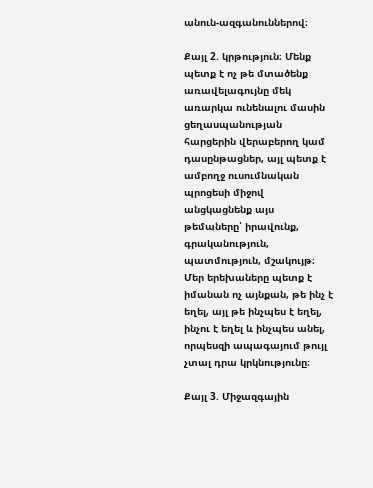անուն-ազգանուններով։

Քայլ 2. կրթություն։ Մենք պետք է ոչ թե մտածենք առավելագույնը մեկ առարկա ունենալու մասին ցեղասպանության հարցերին վերաբերող կամ դասընթացներ, այլ պետք է ամբողջ ուսումնական պրոցեսի միջով անցկացնենք այս թեմաները՝ իրավունք, գրականություն, պատմություն, մշակույթ։ Մեր երեխաները պետք է իմանան ոչ այնքան, թե ինչ է եղել, այլ թե ինչպես է եղել, ինչու է եղել և ինչպես անել, որպեսզի ապագայում թույլ չտալ դրա կրկնությունը։

Քայլ 3. Միջազգային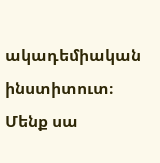ակադեմիական ինստիտուտ։ Մենք սա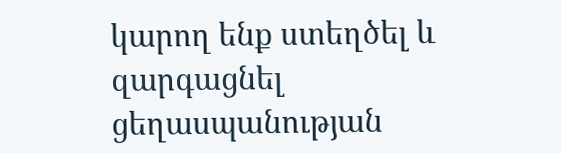կարող ենք ստեղծել և զարգացնել ցեղասպանության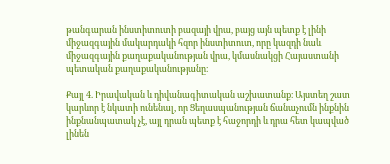թանգարան ինստիտուտի բազայի վրա, բայց այն պետք է լինի միջազգային մակարդակի հզոր ինստիտուտ, որը կազդի նաև միջազգային քաղաքականության վրա, կմասնակցի Հայաստանի պետական քաղաքականությանը։

Քայլ 4. Իրավական և դիվանագիտական աշխատանք։ Այստեղ շատ կարևոր է նկատի ունենալ, որ Ցեղասպանության ճանաչումն ինքնին ինքնանպատակ չէ, այլ դրան պետք է հաջորդի և դրա հետ կապված լինեն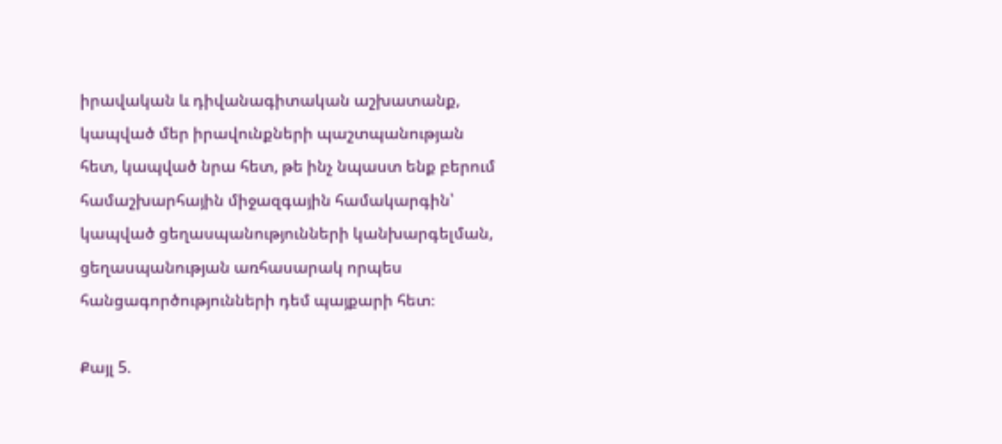իրավական և դիվանագիտական աշխատանք, կապված մեր իրավունքների պաշտպանության հետ, կապված նրա հետ, թե ինչ նպաստ ենք բերում համաշխարհային միջազգային համակարգին՝ կապված ցեղասպանությունների կանխարգելման, ցեղասպանության առհասարակ որպես հանցագործությունների դեմ պայքարի հետ։

Քայլ 5.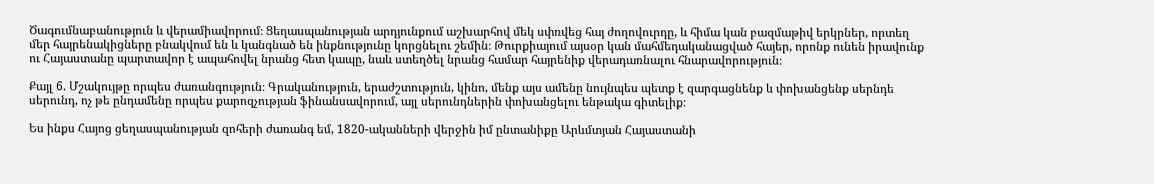Ծագումնաբանություն և վերամիավորում։ Ցեղասպանության արդյունքում աշխարհով մեկ սփռվեց հայ ժողովուրդը, և հիմա կան բազմաթիվ երկրներ, որտեղ մեր հայրենակիցները բնակվում են և կանգնած են ինքնությունը կորցնելու շեմին։ Թուրքիայում այսօր կան մահմեդականացված հայեր, որոնք ունեն իրավունք ու Հայաստանը պարտավոր է ապահովել նրանց հետ կապը, նաև ստեղծել նրանց համար հայրենիք վերադառնալու հնարավորություն։

Քայլ 6. Մշակույթը որպես ժառանգություն։ Գրականություն, երաժշտություն, կինո, մենք այս ամենը նույնպես պետք է զարգացնենք և փոխանցենք սերնդե սերունդ, ոչ թե ընդամենը որպես քարոզչության ֆինանսավորում, այլ սերունդներին փոխանցելու ենթակա գիտելիք։

Ես ինքս Հայոց ցեղասպանության զոհերի ժառանգ եմ, 1820-ականների վերջին իմ ընտանիքը Արևմտյան Հայաստանի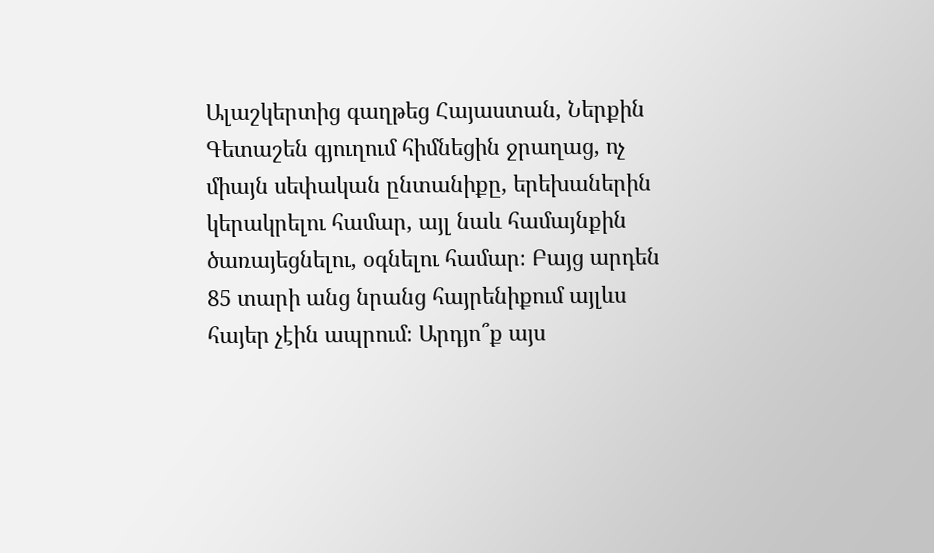Ալաշկերտից գաղթեց Հայաստան, Ներքին Գետաշեն գյուղում հիմնեցին ջրաղաց, ոչ միայն սեփական ընտանիքը, երեխաներին կերակրելու համար, այլ նաև համայնքին ծառայեցնելու, օգնելու համար։ Բայց արդեն 85 տարի անց նրանց հայրենիքում այլևս հայեր չէին ապրում։ Արդյո՞ք այս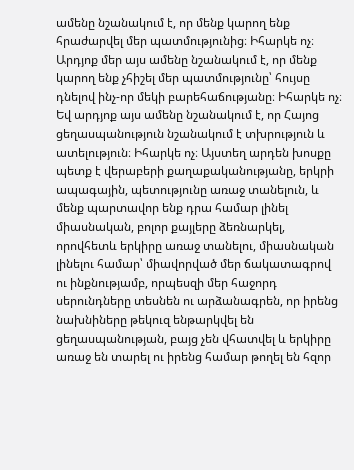ամենը նշանակում է, որ մենք կարող ենք հրաժարվել մեր պատմությունից։ Իհարկե ոչ։ Արդյոք մեր այս ամենը նշանակում է, որ մենք կարող ենք չհիշել մեր պատմությունը՝ հույսը դնելով ինչ-որ մեկի բարեհաճությանը։ Իհարկե ոչ։ Եվ արդյոք այս ամենը նշանակում է, որ Հայոց ցեղասպանություն նշանակում է տխրություն և ատելություն։ Իհարկե ոչ։ Այստեղ արդեն խոսքը պետք է վերաբերի քաղաքականությանը, երկրի ապագային, պետությունը առաջ տանելուն, և մենք պարտավոր ենք դրա համար լինել միասնական, բոլոր քայլերը ձեռնարկել, որովհետև երկիրը առաջ տանելու, միասնական լինելու համար՝ միավորված մեր ճակատագրով ու ինքնությամբ, որպեսզի մեր հաջորդ սերունդները տեսնեն ու արձանագրեն, որ իրենց նախնիները թեկուզ ենթարկվել են ցեղասպանության, բայց չեն վհատվել և երկիրը առաջ են տարել ու իրենց համար թողել են հզոր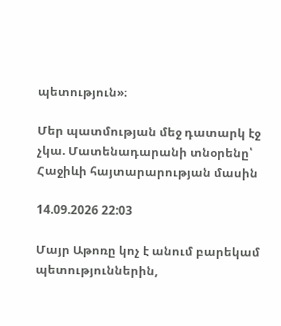պետություն»։

Մեր պատմության մեջ դատարկ էջ չկա. Մատենադարանի տնօրենը՝ Հաջիևի հայտարարության մասին

14.09.2026 22:03

Մայր Աթոռը կոչ է անում բարեկամ պետություններին,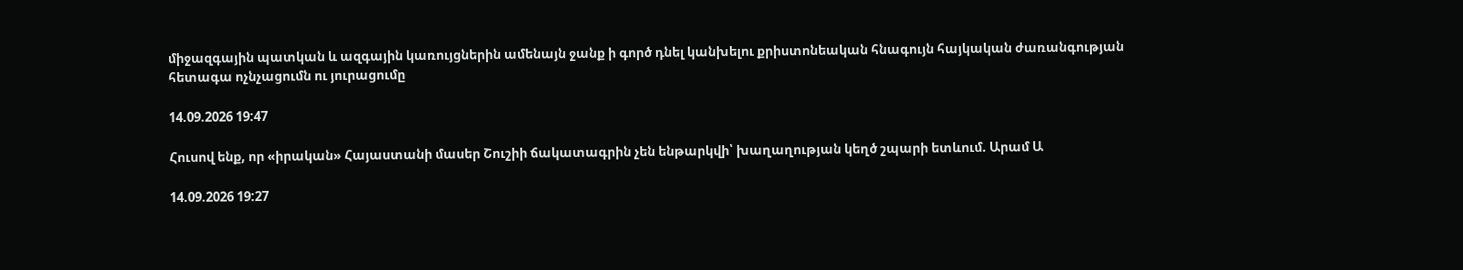միջազգային պատկան և ազգային կառույցներին ամենայն ջանք ի գործ դնել կանխելու քրիստոնեական հնագույն հայկական ժառանգության հետագա ոչնչացումն ու յուրացումը

14.09.2026 19:47

Հուսով ենք, որ «իրական» Հայաստանի մասեր Շուշիի ճակատագրին չեն ենթարկվի՝ խաղաղության կեղծ շպարի ետևում. Արամ Ա

14.09.2026 19:27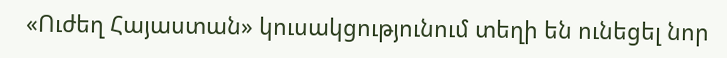«Ուժեղ Հայաստան» կուսակցությունում տեղի են ունեցել նոր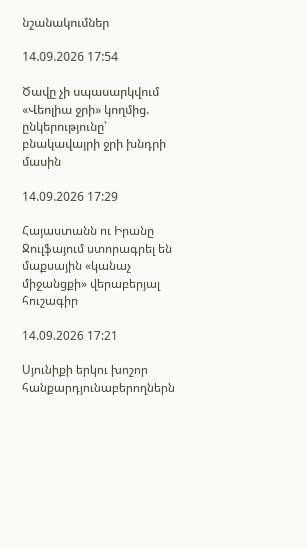նշանակումներ

14.09.2026 17:54

Ծավը չի սպասարկվում «Վեոլիա ջրի» կողմից. ընկերությունը՝ բնակավայրի ջրի խնդրի մասին

14.09.2026 17:29

Հայաստանն ու Իրանը Ջուլֆայում ստորագրել են մաքսային «կանաչ միջանցքի» վերաբերյալ հուշագիր

14.09.2026 17:21

Սյունիքի երկու խոշոր հանքարդյունաբերողներն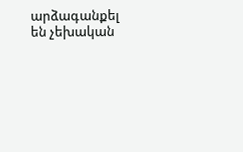արձագանքել են չեխական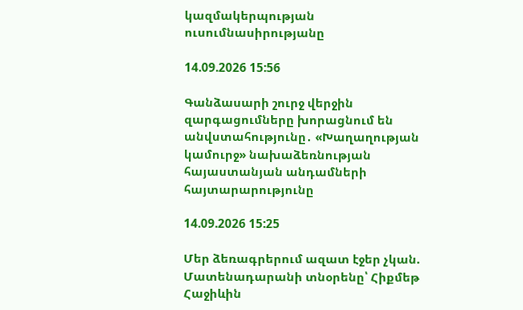կազմակերպության ուսումնասիրությանը

14.09.2026 15:56

Գանձասարի շուրջ վերջին զարգացումները խորացնում են անվստահությունը․ «Խաղաղության կամուրջ» նախաձեռնության հայաստանյան անդամների հայտարարությունը

14.09.2026 15:25

Մեր ձեռագրերում ազատ էջեր չկան. Մատենադարանի տնօրենը՝ Հիքմեթ Հաջիևին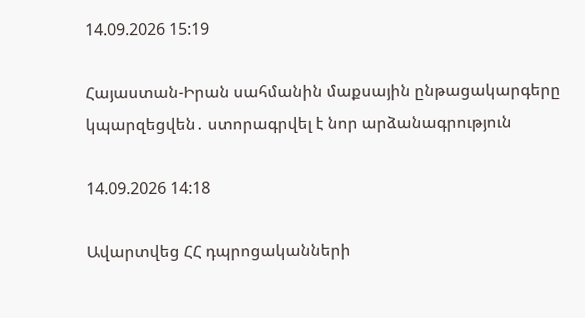14.09.2026 15:19

Հայաստան-Իրան սահմանին մաքսային ընթացակարգերը կպարզեցվեն․ ստորագրվել է նոր արձանագրություն

14.09.2026 14:18

Ավարտվեց ՀՀ դպրոցականների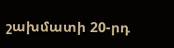շախմատի 20-րդ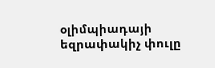օլիմպիադայի եզրափակիչ փուլը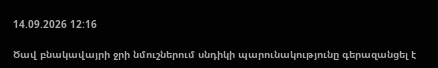14.09.2026 12:16

Ծավ բնակավայրի ջրի նմուշներում սնդիկի պարունակությունը գերազանցել է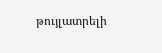թույլատրելի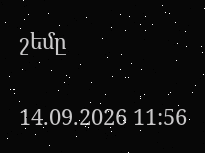շեմը

14.09.2026 11:56